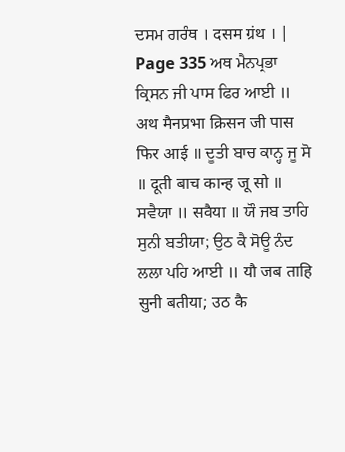ਦਸਮ ਗਰੰਥ । दसम ग्रंथ । |
Page 335 ਅਥ ਮੈਨਪ੍ਰਭਾ ਕ੍ਰਿਸਨ ਜੀ ਪਾਸ ਫਿਰ ਆਈ ॥ अथ मैनप्रभा क्रिसन जी पास फिर आई ॥ ਦੂਤੀ ਬਾਚ ਕਾਨ੍ਹ ਜੂ ਸੋ ॥ दूती बाच कान्ह जू सो ॥ ਸਵੈਯਾ ॥ सवैया ॥ ਯੌ ਜਬ ਤਾਹਿ ਸੁਨੀ ਬਤੀਯਾ; ਉਠ ਕੈ ਸੋਊ ਨੰਦ ਲਲਾ ਪਹਿ ਆਈ ॥ यौ जब ताहि सुनी बतीया; उठ कै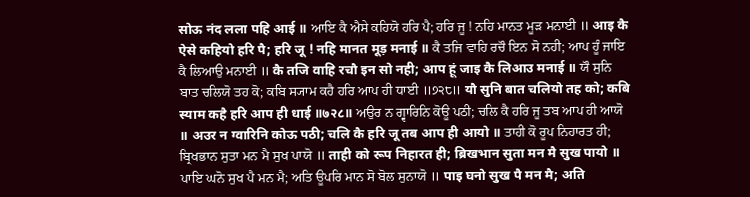सोऊ नंद लला पहि आई ॥ ਆਇ ਕੈ ਐਸੇ ਕਹਿਯੋ ਹਰਿ ਪੈ; ਹਰਿ ਜੂ ! ਨਹਿ ਮਾਨਤ ਮੂੜ ਮਨਾਈ ॥ आइ कै ऐसे कहियो हरि पै; हरि जू ! नहि मानत मूड़ मनाई ॥ ਕੈ ਤਜਿ ਵਾਹਿ ਰਚੌ ਇਨ ਸੋ ਨਹੀ; ਆਪ ਹੂੰ ਜਾਇ ਕੈ ਲਿਆਉ ਮਨਾਈ ॥ कै तजि वाहि रचौ इन सो नही; आप हूं जाइ कै लिआउ मनाई ॥ ਯੌ ਸੁਨਿ ਬਾਤ ਚਲਿਯੋ ਤਹ ਕੋ; ਕਬਿ ਸ੍ਯਾਮ ਕਹੈ ਹਰਿ ਆਪ ਹੀ ਧਾਈ ॥੭੨੮॥ यौ सुनि बात चलियो तह को; कबि स्याम कहै हरि आप ही धाई ॥७२८॥ ਅਉਰ ਨ ਗ੍ਵਾਰਿਨਿ ਕੋਊ ਪਠੀ; ਚਲਿ ਕੈ ਹਰਿ ਜੂ ਤਬ ਆਪ ਹੀ ਆਯੋ ॥ अउर न ग्वारिनि कोऊ पठी; चलि कै हरि जू तब आप ही आयो ॥ ਤਾਹੀ ਕੋ ਰੂਪ ਨਿਹਾਰਤ ਹੀ; ਬ੍ਰਿਖਭਾਨ ਸੁਤਾ ਮਨ ਮੈ ਸੁਖ ਪਾਯੋ ॥ ताही को रूप निहारत ही; ब्रिखभान सुता मन मै सुख पायो ॥ ਪਾਇ ਘਨੋ ਸੁਖ ਪੈ ਮਨ ਮੈ; ਅਤਿ ਊਪਰਿ ਮਾਨ ਸੋ ਬੋਲ ਸੁਨਾਯੋ ॥ पाइ घनो सुख पै मन मै; अति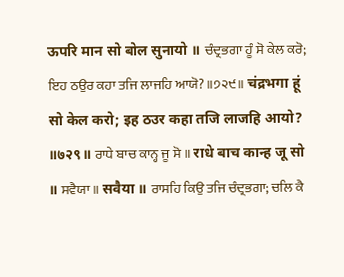ऊपरि मान सो बोल सुनायो ॥ ਚੰਦ੍ਰਭਗਾ ਹੂੰ ਸੋ ਕੇਲ ਕਰੋ; ਇਹ ਠਉਰ ਕਹਾ ਤਜਿ ਲਾਜਹਿ ਆਯੋ? ॥੭੨੯॥ चंद्रभगा हूं सो केल करो; इह ठउर कहा तजि लाजहि आयो? ॥७२९॥ ਰਾਧੇ ਬਾਚ ਕਾਨ੍ਹ ਜੂ ਸੋ ॥ राधे बाच कान्ह जू सो ॥ ਸਵੈਯਾ ॥ सवैया ॥ ਰਾਸਹਿ ਕਿਉ ਤਜਿ ਚੰਦ੍ਰਭਗਾ; ਚਲਿ ਕੈ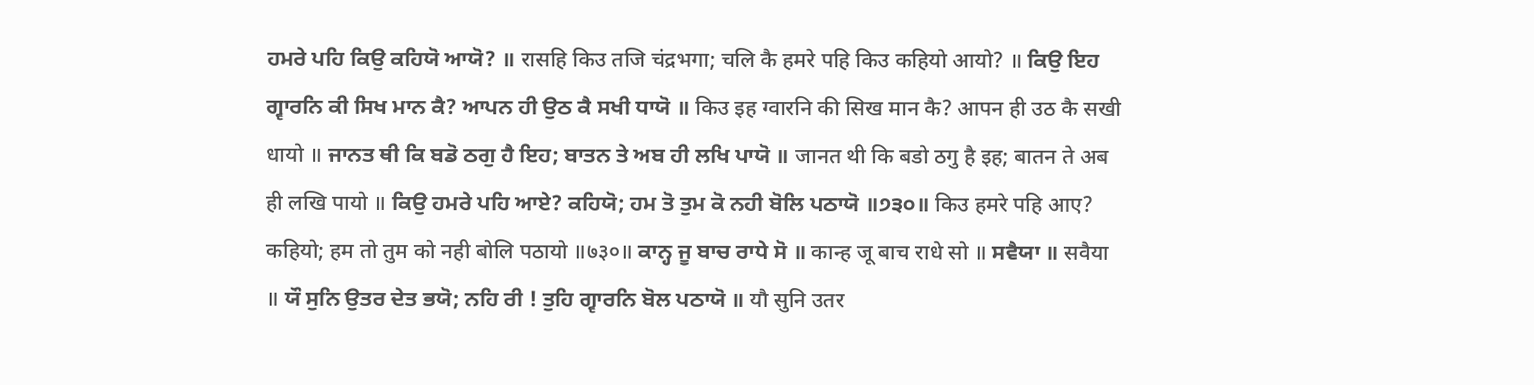ਹਮਰੇ ਪਹਿ ਕਿਉ ਕਹਿਯੋ ਆਯੋ? ॥ रासहि किउ तजि चंद्रभगा; चलि कै हमरे पहि किउ कहियो आयो? ॥ ਕਿਉ ਇਹ ਗ੍ਵਾਰਨਿ ਕੀ ਸਿਖ ਮਾਨ ਕੈ? ਆਪਨ ਹੀ ਉਠ ਕੈ ਸਖੀ ਧਾਯੋ ॥ किउ इह ग्वारनि की सिख मान कै? आपन ही उठ कै सखी धायो ॥ ਜਾਨਤ ਥੀ ਕਿ ਬਡੋ ਠਗੁ ਹੈ ਇਹ; ਬਾਤਨ ਤੇ ਅਬ ਹੀ ਲਖਿ ਪਾਯੋ ॥ जानत थी कि बडो ठगु है इह; बातन ते अब ही लखि पायो ॥ ਕਿਉ ਹਮਰੇ ਪਹਿ ਆਏ? ਕਹਿਯੋ; ਹਮ ਤੋ ਤੁਮ ਕੋ ਨਹੀ ਬੋਲਿ ਪਠਾਯੋ ॥੭੩੦॥ किउ हमरे पहि आए? कहियो; हम तो तुम को नही बोलि पठायो ॥७३०॥ ਕਾਨ੍ਹ ਜੂ ਬਾਚ ਰਾਧੇ ਸੋ ॥ कान्ह जू बाच राधे सो ॥ ਸਵੈਯਾ ॥ सवैया ॥ ਯੌ ਸੁਨਿ ਉਤਰ ਦੇਤ ਭਯੋ; ਨਹਿ ਰੀ ! ਤੁਹਿ ਗ੍ਵਾਰਨਿ ਬੋਲ ਪਠਾਯੋ ॥ यौ सुनि उतर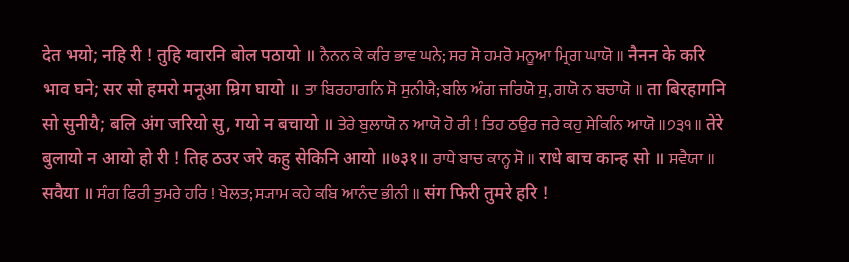देत भयो; नहि री ! तुहि ग्वारनि बोल पठायो ॥ ਨੈਨਨ ਕੇ ਕਰਿ ਭਾਵ ਘਨੇ; ਸਰ ਸੋ ਹਮਰੋ ਮਨੂਆ ਮ੍ਰਿਗ ਘਾਯੋ ॥ नैनन के करि भाव घने; सर सो हमरो मनूआ म्रिग घायो ॥ ਤਾ ਬਿਰਹਾਗਨਿ ਸੋ ਸੁਨੀਯੈ; ਬਲਿ ਅੰਗ ਜਰਿਯੋ ਸੁ, ਗਯੋ ਨ ਬਚਾਯੋ ॥ ता बिरहागनि सो सुनीयै; बलि अंग जरियो सु, गयो न बचायो ॥ ਤੇਰੇ ਬੁਲਾਯੋ ਨ ਆਯੋ ਹੋ ਰੀ ! ਤਿਹ ਠਉਰ ਜਰੇ ਕਹੁ ਸੇਕਿਨਿ ਆਯੋ ॥੭੩੧॥ तेरे बुलायो न आयो हो री ! तिह ठउर जरे कहु सेकिनि आयो ॥७३१॥ ਰਾਧੇ ਬਾਚ ਕਾਨ੍ਹ ਸੋ ॥ राधे बाच कान्ह सो ॥ ਸਵੈਯਾ ॥ सवैया ॥ ਸੰਗ ਫਿਰੀ ਤੁਮਰੇ ਹਰਿ ! ਖੇਲਤ; ਸ੍ਯਾਮ ਕਹੇ ਕਬਿ ਆਨੰਦ ਭੀਨੀ ॥ संग फिरी तुमरे हरि !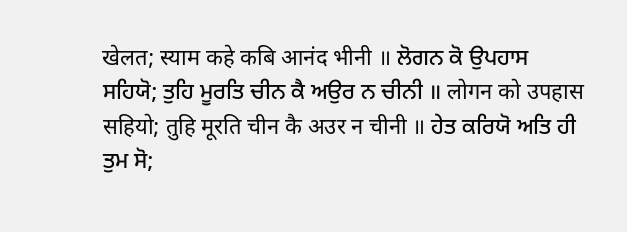खेलत; स्याम कहे कबि आनंद भीनी ॥ ਲੋਗਨ ਕੋ ਉਪਹਾਸ ਸਹਿਯੋ; ਤੁਹਿ ਮੂਰਤਿ ਚੀਨ ਕੈ ਅਉਰ ਨ ਚੀਨੀ ॥ लोगन को उपहास सहियो; तुहि मूरति चीन कै अउर न चीनी ॥ ਹੇਤ ਕਰਿਯੋ ਅਤਿ ਹੀ ਤੁਮ ਸੋ;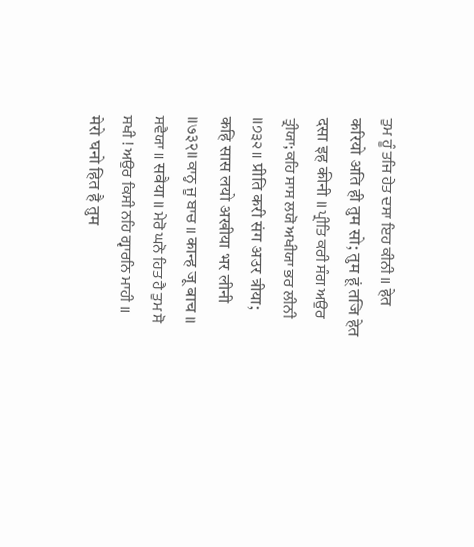ਤੁਮ ਹੂੰ ਤਜਿ ਹੇਤ ਦਸਾ ਇਹ ਕੀਨੀ ॥ हेत करियो अति ही तुम सो; तुम हूं तजि हेत दसा इह कीनी ॥ ਪ੍ਰੀਤਿ ਕਰੀ ਸੰਗ ਅਉਰ ਤ੍ਰੀਯਾ; ਕਹਿ ਸਾਸ ਲਯੋ ਅਖੀਯਾ ਭਰ ਲੀਨੀ ॥੭੩੨॥ प्रीति करी संग अउर त्रीया; कहि सास लयो अखीया भर लीनी ॥७३२॥ ਕਾਨ੍ਹ ਜੂ ਬਾਚ ॥ कान्ह जू बाच ॥ ਸਵੈਯਾ ॥ सवैया ॥ ਮੇਰੋ ਘਨੋ ਹਿਤ ਹੈ ਤੁਮ ਸੋ ਸਖੀ ! ਅਉਰ ਕਿਸੀ ਨਹਿ ਗ੍ਵਾਰਨਿ ਮਾਹੀ ॥ मेरो घनो हित है तुम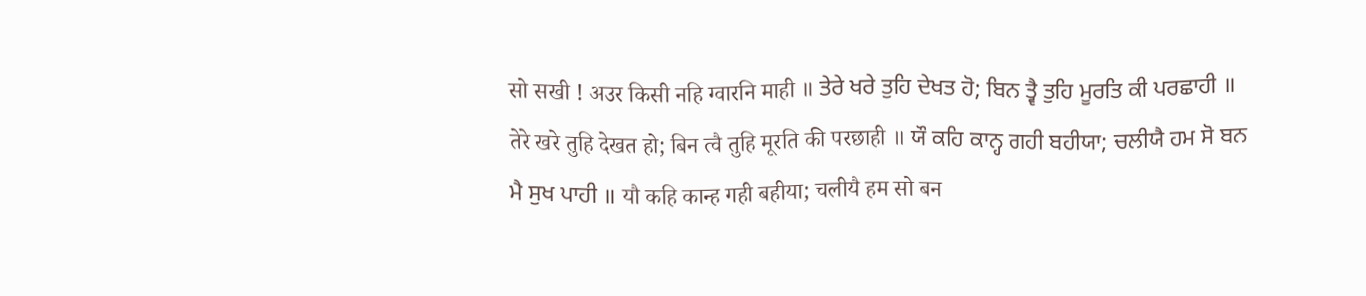सो सखी ! अउर किसी नहि ग्वारनि माही ॥ ਤੇਰੇ ਖਰੇ ਤੁਹਿ ਦੇਖਤ ਹੋ; ਬਿਨ ਤ੍ਵੈ ਤੁਹਿ ਮੂਰਤਿ ਕੀ ਪਰਛਾਹੀ ॥ तेरे खरे तुहि देखत हो; बिन त्वै तुहि मूरति की परछाही ॥ ਯੌ ਕਹਿ ਕਾਨ੍ਹ ਗਹੀ ਬਹੀਯਾ; ਚਲੀਯੈ ਹਮ ਸੋ ਬਨ ਮੈ ਸੁਖ ਪਾਹੀ ॥ यौ कहि कान्ह गही बहीया; चलीयै हम सो बन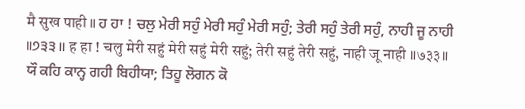मै सुख पाही ॥ ਹ ਹਾ ! ਚਲੁ ਮੇਰੀ ਸਹੁੰ ਮੇਰੀ ਸਹੁੰ ਮੇਰੀ ਸਹੁੰ; ਤੇਰੀ ਸਹੁੰ ਤੇਰੀ ਸਹੁੰ, ਨਾਹੀ ਜੂ ਨਾਹੀ ॥੭੩੩॥ ह हा ! चलु मेरी सहुं मेरी सहुं मेरी सहुं; तेरी सहुं तेरी सहुं, नाही जू नाही ॥७३३॥ ਯੌ ਕਹਿ ਕਾਨ੍ਹ ਗਹੀ ਬਿਹੀਯਾ; ਤਿਹੂ ਲੋਗਨ ਕੋ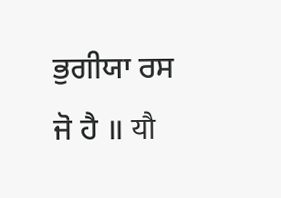ਭੁਗੀਯਾ ਰਸ ਜੋ ਹੈ ॥ यौ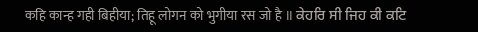कहि कान्ह गही बिहीया; तिहू लोगन को भुगीया रस जो है ॥ ਕੇਹਰਿ ਸੀ ਜਿਹ ਕੀ ਕਟਿ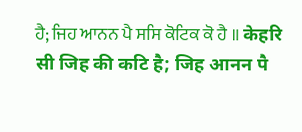ਹੈ; ਜਿਹ ਆਨਨ ਪੈ ਸਸਿ ਕੋਟਿਕ ਕੋ ਹੈ ॥ केहरि सी जिह की कटि है; जिह आनन पै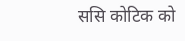ससि कोटिक को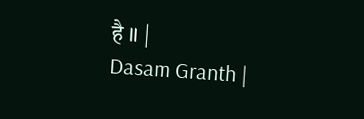है ॥ |
Dasam Granth |